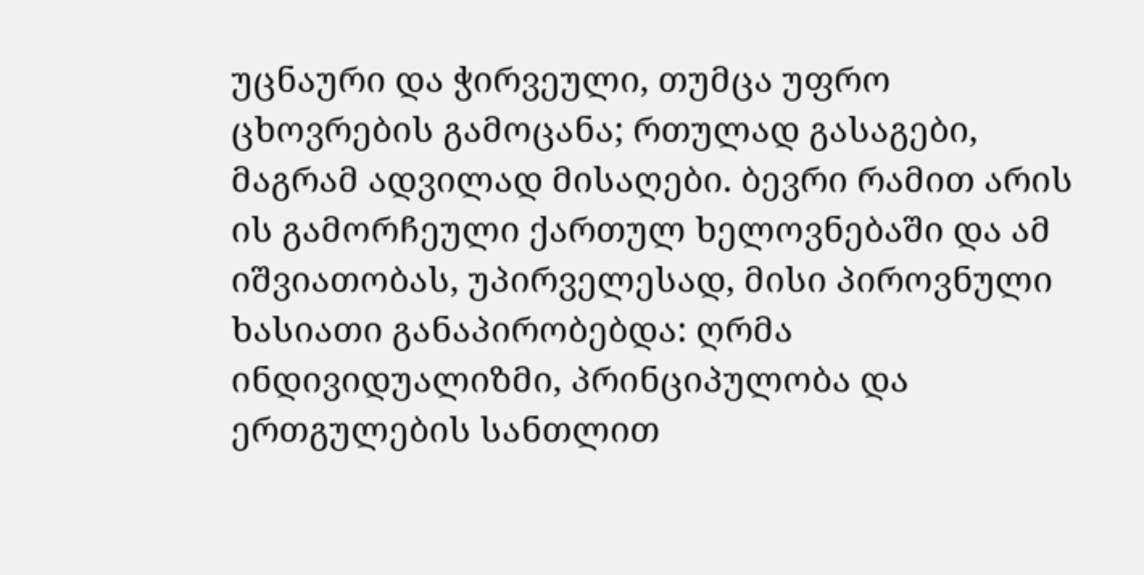უცნაური და ჭირვეული, თუმცა უფრო ცხოვრების გამოცანა; რთულად გასაგები, მაგრამ ადვილად მისაღები. ბევრი რამით არის ის გამორჩეული ქართულ ხელოვნებაში და ამ იშვიათობას, უპირველესად, მისი პიროვნული ხასიათი განაპირობებდა: ღრმა ინდივიდუალიზმი, პრინციპულობა და ერთგულების სანთლით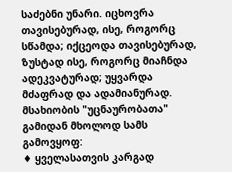საძებნი უნარი. იცხოვრა თავისებურად, ისე, როგორც სწამდა; იქცეოდა თავისებურად, ზუსტად ისე, როგორც მიაჩნდა ადეკვატურად; უყვარდა მძაფრად და ადამიანურად.
მსახიობის "უცნაურობათა" გამიდან მხოლოდ სამს გამოვყოფ:
♦ ყველასათვის კარგად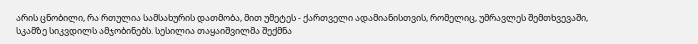არის ცნობილი, რა რთულია სამსახურის დათმობა, მით უმეტეს - ქართველი ადამიანისთვის, რომელიც, უმრავლეს შემთხვევაში, სკამზე სიკვდილს ამჯობინებს. სესილია თაყაიშვილმა შექმნა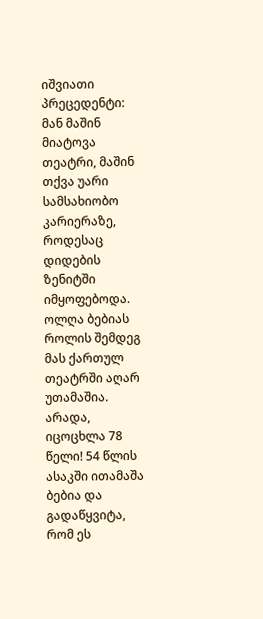იშვიათი პრეცედენტი: მან მაშინ მიატოვა თეატრი, მაშინ თქვა უარი სამსახიობო კარიერაზე, როდესაც დიდების ზენიტში იმყოფებოდა. ოლღა ბებიას როლის შემდეგ მას ქართულ თეატრში აღარ უთამაშია. არადა, იცოცხლა 78 წელი! 54 წლის ასაკში ითამაშა ბებია და გადაწყვიტა, რომ ეს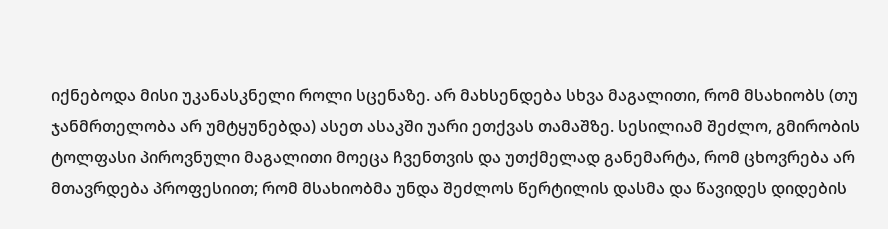იქნებოდა მისი უკანასკნელი როლი სცენაზე. არ მახსენდება სხვა მაგალითი, რომ მსახიობს (თუ ჯანმრთელობა არ უმტყუნებდა) ასეთ ასაკში უარი ეთქვას თამაშზე. სესილიამ შეძლო, გმირობის ტოლფასი პიროვნული მაგალითი მოეცა ჩვენთვის და უთქმელად განემარტა, რომ ცხოვრება არ მთავრდება პროფესიით; რომ მსახიობმა უნდა შეძლოს წერტილის დასმა და წავიდეს დიდების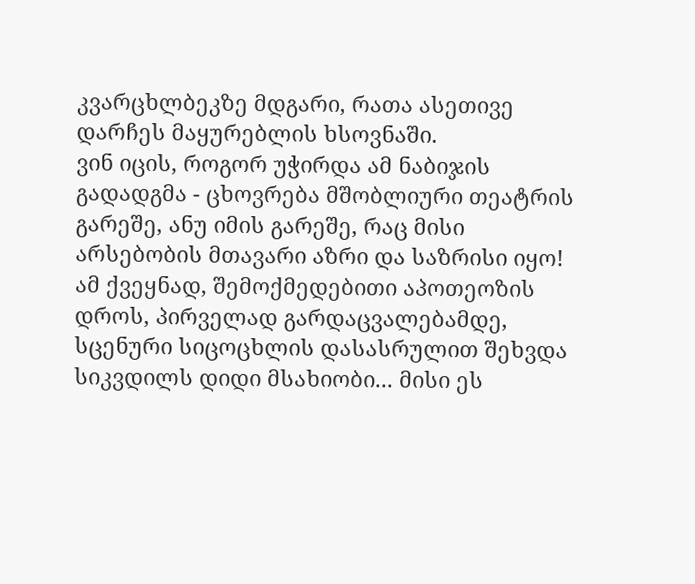კვარცხლბეკზე მდგარი, რათა ასეთივე დარჩეს მაყურებლის ხსოვნაში.
ვინ იცის, როგორ უჭირდა ამ ნაბიჯის გადადგმა - ცხოვრება მშობლიური თეატრის გარეშე, ანუ იმის გარეშე, რაც მისი არსებობის მთავარი აზრი და საზრისი იყო! ამ ქვეყნად, შემოქმედებითი აპოთეოზის დროს, პირველად გარდაცვალებამდე, სცენური სიცოცხლის დასასრულით შეხვდა სიკვდილს დიდი მსახიობი... მისი ეს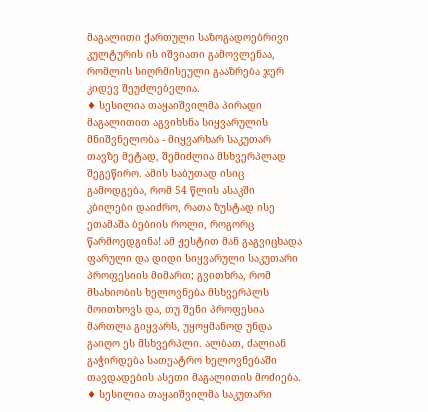მაგალითი ქართული საზოგადოებრივი კულტურის ის იშვიათი გამოვლენაა, რომლის სიღრმისეული გააზრება ჯერ კიდევ შეუძლებელია.
♦ სესილია თაყაიშვილმა პირადი მაგალითით აგვიხსნა სიყვარულის მნიშვნელობა - მიყვარხარ საკუთარ თავზე მეტად, შემიძლია მსხვერპლად შეგეწირო. ამის საბუთად ისიც გამოდგება, რომ 54 წლის ასაკში კბილები დაიძრო, რათა ზუსტად ისე ეთამაშა ბებიის როლი, როგორც წარმოედგინა! ამ ჟესტით მან გაგვიცხადა ფარული და დიდი სიყვარული საკუთარი პროფესიის მიმართ; გვითხრა, რომ მსახიობის ხელოვნება მსხვერპლს მოითხოვს და, თუ შენი პროფესია მართლა გიყვარს, უყოყმანოდ უნდა გაიღო ეს მსხვერპლი. ალბათ, ძალიან გაჭირდება სათეატრო ხელოვნებაში თავდადების ასეთი მაგალითის მოძიება.
♦ სესილია თაყაიშვილმა საკუთარი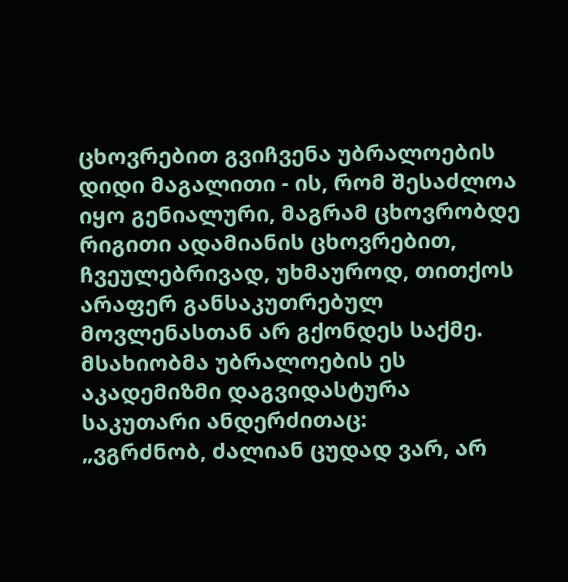ცხოვრებით გვიჩვენა უბრალოების დიდი მაგალითი - ის, რომ შესაძლოა იყო გენიალური, მაგრამ ცხოვრობდე რიგითი ადამიანის ცხოვრებით, ჩვეულებრივად, უხმაუროდ, თითქოს არაფერ განსაკუთრებულ მოვლენასთან არ გქონდეს საქმე. მსახიობმა უბრალოების ეს აკადემიზმი დაგვიდასტურა საკუთარი ანდერძითაც:
„ვგრძნობ, ძალიან ცუდად ვარ, არ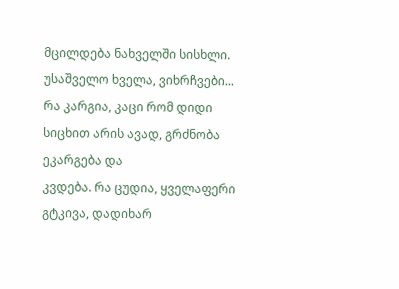მცილდება ნახველში სისხლი. უსაშველო ხველა, ვიხრჩვები... რა კარგია, კაცი რომ დიდი სიცხით არის ავად, გრძნობა ეკარგება და
კვდება. რა ცუდია, ყველაფერი გტკივა, დადიხარ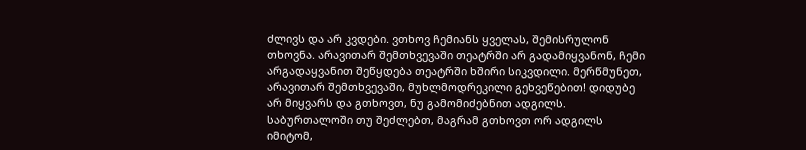ძლივს და არ კვდები. ვთხოვ ჩემიანს ყველას, შემისრულონ თხოვნა. არავითარ შემთხვევაში თეატრში არ გადამიყვანონ, ჩემი არგადაყვანით შეწყდება თეატრში ხშირი სიკვდილი. მერწმუნეთ, არავითარ შემთხვევაში, მუხლმოდრეკილი გეხვეწებით! დიდუბე არ მიყვარს და გთხოვთ, ნუ გამომიძებნით ადგილს. საბურთალოში თუ შეძლებთ, მაგრამ გთხოვთ ორ ადგილს იმიტომ,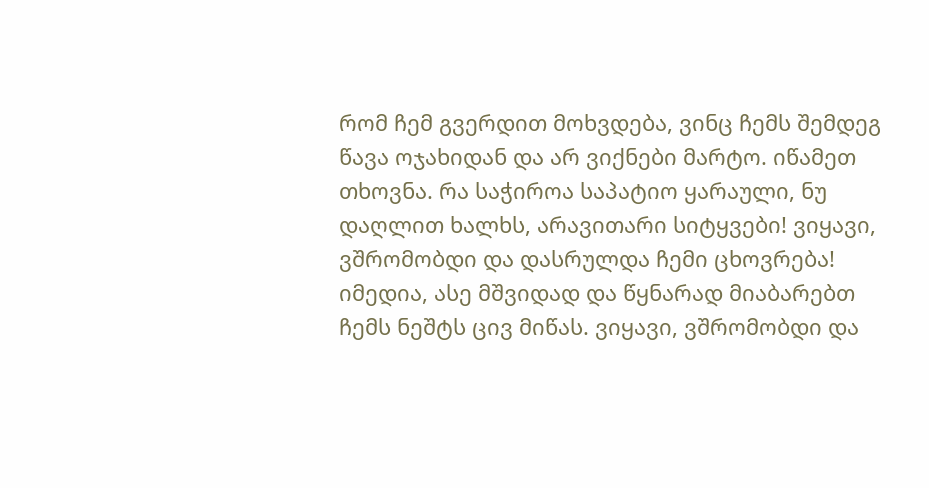რომ ჩემ გვერდით მოხვდება, ვინც ჩემს შემდეგ წავა ოჯახიდან და არ ვიქნები მარტო. იწამეთ თხოვნა. რა საჭიროა საპატიო ყარაული, ნუ დაღლით ხალხს, არავითარი სიტყვები! ვიყავი, ვშრომობდი და დასრულდა ჩემი ცხოვრება! იმედია, ასე მშვიდად და წყნარად მიაბარებთ ჩემს ნეშტს ცივ მიწას. ვიყავი, ვშრომობდი და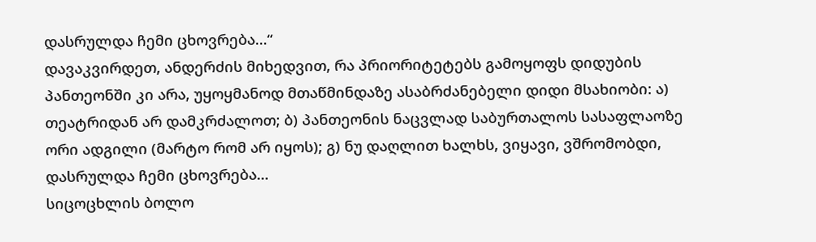დასრულდა ჩემი ცხოვრება...“
დავაკვირდეთ, ანდერძის მიხედვით, რა პრიორიტეტებს გამოყოფს დიდუბის პანთეონში კი არა, უყოყმანოდ მთაწმინდაზე ასაბრძანებელი დიდი მსახიობი: ა) თეატრიდან არ დამკრძალოთ; ბ) პანთეონის ნაცვლად საბურთალოს სასაფლაოზე ორი ადგილი (მარტო რომ არ იყოს); გ) ნუ დაღლით ხალხს, ვიყავი, ვშრომობდი, დასრულდა ჩემი ცხოვრება...
სიცოცხლის ბოლო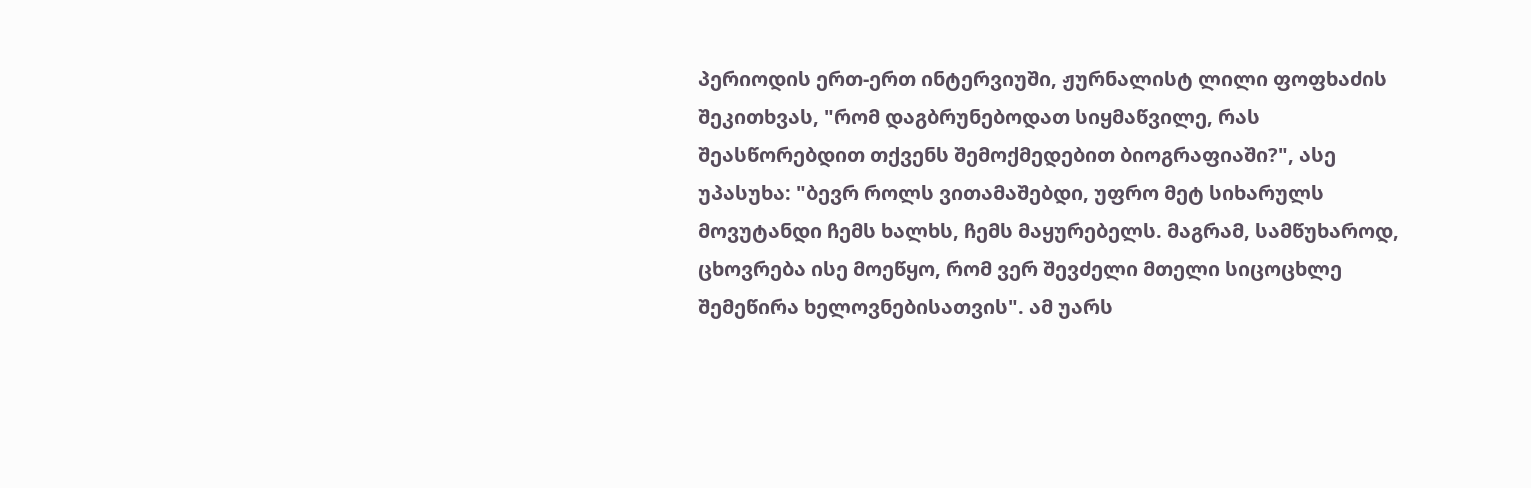პერიოდის ერთ-ერთ ინტერვიუში, ჟურნალისტ ლილი ფოფხაძის შეკითხვას, "რომ დაგბრუნებოდათ სიყმაწვილე, რას შეასწორებდით თქვენს შემოქმედებით ბიოგრაფიაში?", ასე უპასუხა: "ბევრ როლს ვითამაშებდი, უფრო მეტ სიხარულს მოვუტანდი ჩემს ხალხს, ჩემს მაყურებელს. მაგრამ, სამწუხაროდ, ცხოვრება ისე მოეწყო, რომ ვერ შევძელი მთელი სიცოცხლე შემეწირა ხელოვნებისათვის". ამ უარს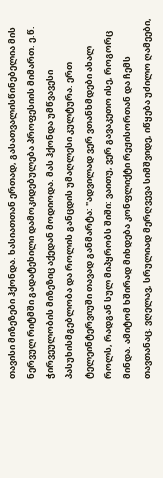თავისი მიზეზები ჰქონდა. ხასიათთან ერთად, გასათვალისწინებელია მის ნერვულ რიტმში გადატეხილი დამოკიდებულება პროფესიის მიმართ. ე.წ. ჭირვეულობის მიზეზიც აქედან მოდიოდა. მას ჰქონდა უმწვავესი პასუხისმგებლობა და როლის განცდის უმაღლესი კულტურა. ერთ ტელეინტერვიუში თავად განმარტა: "ადვილად ვერ ვთანხმდები ახალ როლს, რადგან სულ მიპყრობს შიში: ვაითუ, ვერ გავაკეთო ისე, როგორც მინდა. ამიტომ ხშირად მიხდება კონფლიქტი რეჟისორთან და ჩემს თავთანაც. ვღელავ, სრულიად მერღვევა სიმშვიდე, იწყება უძილო ღამეები,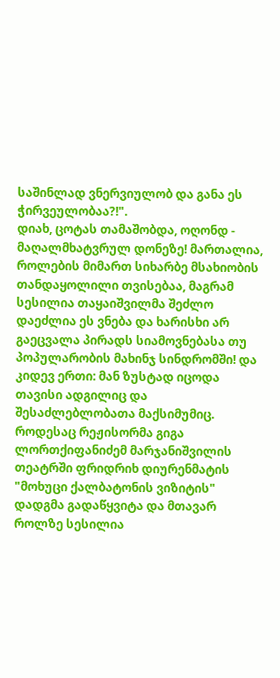საშინლად ვნერვიულობ და განა ეს ჭირვეულობაა?!".
დიახ, ცოტას თამაშობდა, ოღონდ - მაღალმხატვრულ დონეზე! მართალია, როლების მიმართ სიხარბე მსახიობის თანდაყოლილი თვისებაა, მაგრამ სესილია თაყაიშვილმა შეძლო დაეძლია ეს ვნება და ხარისხი არ გაეცვალა პირადს სიამოვნებასა თუ პოპულარობის მახინჯ სინდრომში! და კიდევ ერთი: მან ზუსტად იცოდა თავისი ადგილიც და შესაძლებლობათა მაქსიმუმიც. როდესაც რეჟისორმა გიგა ლორთქიფანიძემ მარჯანიშვილის თეატრში ფრიდრიხ დიურენმატის "მოხუცი ქალბატონის ვიზიტის" დადგმა გადაწყვიტა და მთავარ როლზე სესილია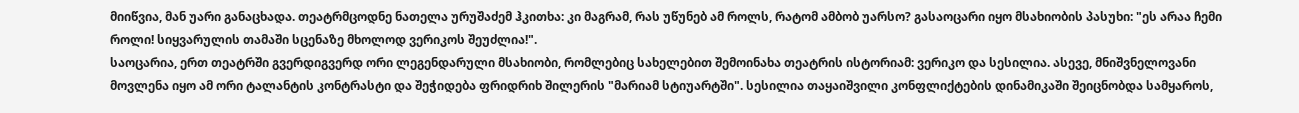მიიწვია, მან უარი განაცხადა. თეატრმცოდნე ნათელა ურუშაძემ ჰკითხა: კი მაგრამ, რას უწუნებ ამ როლს, რატომ ამბობ უარსო? გასაოცარი იყო მსახიობის პასუხი: "ეს არაა ჩემი როლი! სიყვარულის თამაში სცენაზე მხოლოდ ვერიკოს შეუძლია!".
საოცარია, ერთ თეატრში გვერდიგვერდ ორი ლეგენდარული მსახიობი, რომლებიც სახელებით შემოინახა თეატრის ისტორიამ: ვერიკო და სესილია. ასევე, მნიშვნელოვანი მოვლენა იყო ამ ორი ტალანტის კონტრასტი და შეჭიდება ფრიდრიხ შილერის "მარიამ სტიუარტში". სესილია თაყაიშვილი კონფლიქტების დინამიკაში შეიცნობდა სამყაროს,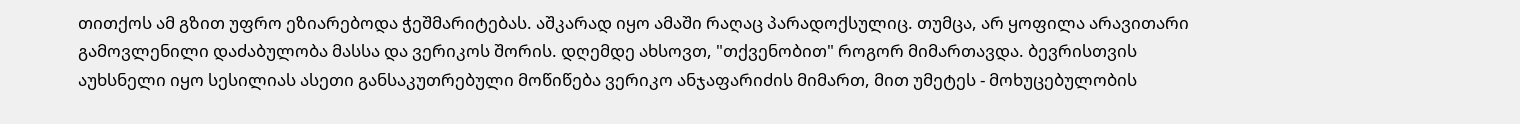თითქოს ამ გზით უფრო ეზიარებოდა ჭეშმარიტებას. აშკარად იყო ამაში რაღაც პარადოქსულიც. თუმცა, არ ყოფილა არავითარი გამოვლენილი დაძაბულობა მასსა და ვერიკოს შორის. დღემდე ახსოვთ, "თქვენობით" როგორ მიმართავდა. ბევრისთვის აუხსნელი იყო სესილიას ასეთი განსაკუთრებული მოწიწება ვერიკო ანჯაფარიძის მიმართ, მით უმეტეს - მოხუცებულობის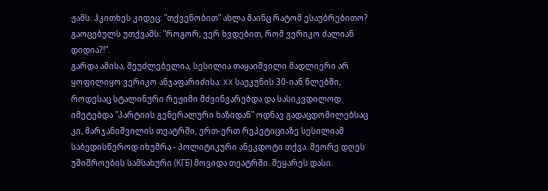ჟამს. ჰკითხეს კიდეც: "თქვენობით" ახლა მაინც რატომ ესაუბრებითო? გაოცებულს უთქვამს: "როგორ, ვერ ხვდებით, რომ ვერიკო ძალიან დიდია?!".
გარდა ამისა, შეუძლებელია, სესილია თაყაიშვილი მადლიერი არ ყოფილიყო ვერიკო ანჯაფარიძისა: XX საუკუნის 30-იან წლებში, როდესაც სტალინური რეჟიმი მძვინვარებდა და სასიკვდილოდ იმეტებდა "პარტიის გენერალური ხაზიდან" ოდნავ გადაცდომილებსაც კი, მარჯანიშვილის თეატრში, ერთ-ერთ რეპეტიციაზე სესილიამ საბედისწეროდ იხუმრა - პოლიტიკური ანეკდოტი თქვა. მეორე დღეს უშიშროების სამსახური (КГБ) მოვიდა თეატრში. შეყარეს დასი.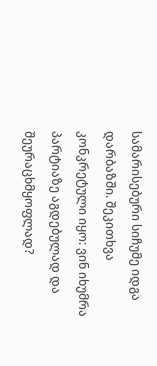სამარისებური სიჩუმე იდგა დარბაზში. შეკითხვა კონკრეტული იყო: ვინ იხუმრა პარტიაზე აგდებულად და შეურაცხმყოფლად?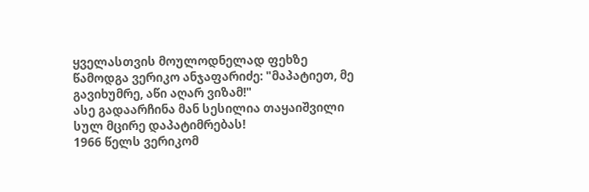ყველასთვის მოულოდნელად ფეხზე წამოდგა ვერიკო ანჯაფარიძე: "მაპატიეთ, მე გავიხუმრე, აწი აღარ ვიზამ!"
ასე გადაარჩინა მან სესილია თაყაიშვილი სულ მცირე დაპატიმრებას!
1966 წელს ვერიკომ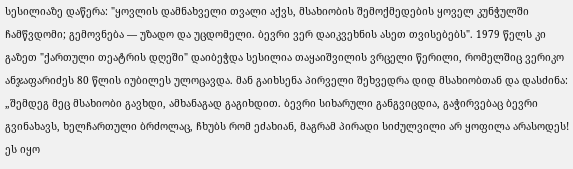სესილიაზე დაწერა: "ყოვლის დამნახველი თვალი აქვს, მსახიობის შემოქმედების ყოველ კუნჭულში ჩამწვდომი; გემოვნება — უზადო და უცდომელი. ბევრი ვერ დაიკვეხნის ასეთ თვისებებს". 1979 წელს კი გაზეთ "ქართული თეატრის დღეში" დაიბეჭდა სესილია თაყაიშვილის ვრცელი წერილი, რომელშიც ვერიკო ანჯაფარიძეს 80 წლის იუბილეს ულოცავდა. მან გაიხსენა პირველი შეხვედრა დიდ მსახიობთან და დასძინა: „შემდეგ მეც მსახიობი გავხდი, ამხანაგად გაგიხდით. ბევრი სიხარული განგვიცდია, გაჭირვებაც ბევრი გვინახავს, ხელჩართული ბრძოლაც, ჩხუბს რომ ეძახიან, მაგრამ პირადი სიძულვილი არ ყოფილა არასოდეს! ეს იყო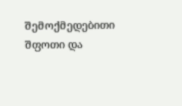შემოქმედებითი შფოთი და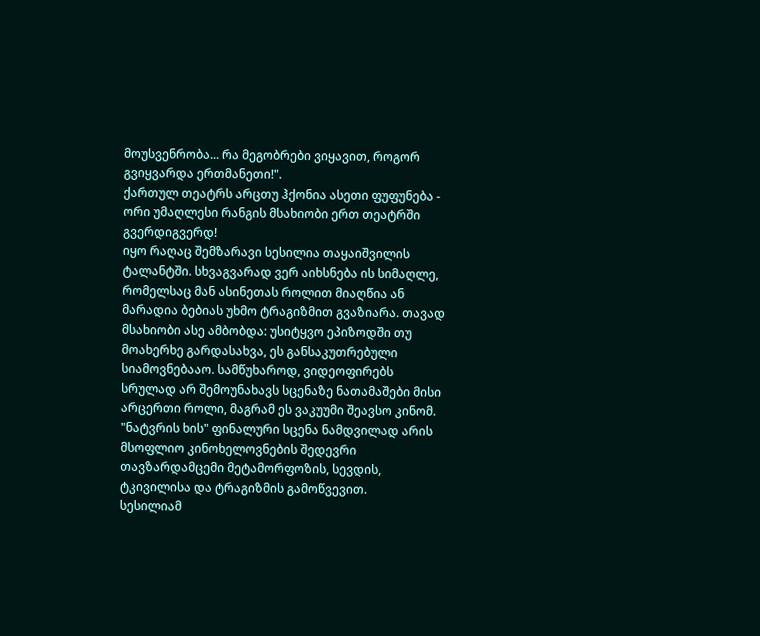მოუსვენრობა... რა მეგობრები ვიყავით, როგორ გვიყვარდა ერთმანეთი!".
ქართულ თეატრს არცთუ ჰქონია ასეთი ფუფუნება - ორი უმაღლესი რანგის მსახიობი ერთ თეატრში გვერდიგვერდ!
იყო რაღაც შემზარავი სესილია თაყაიშვილის ტალანტში. სხვაგვარად ვერ აიხსნება ის სიმაღლე, რომელსაც მან ასინეთას როლით მიაღწია ან მარადია ბებიას უხმო ტრაგიზმით გვაზიარა. თავად მსახიობი ასე ამბობდა: უსიტყვო ეპიზოდში თუ მოახერხე გარდასახვა, ეს განსაკუთრებული სიამოვნებააო. სამწუხაროდ, ვიდეოფირებს სრულად არ შემოუნახავს სცენაზე ნათამაშები მისი არცერთი როლი, მაგრამ ეს ვაკუუმი შეავსო კინომ. "ნატვრის ხის" ფინალური სცენა ნამდვილად არის მსოფლიო კინოხელოვნების შედევრი თავზარდამცემი მეტამორფოზის, სევდის, ტკივილისა და ტრაგიზმის გამოწვევით.
სესილიამ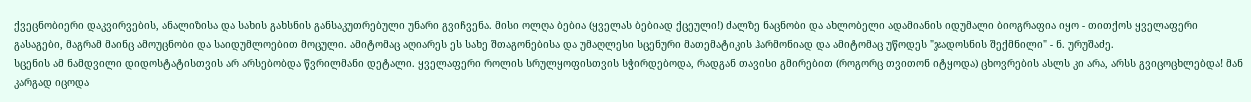ქვეცნობიერი დაკვირვების, ანალიზისა და სახის გახსნის განსაკუთრებული უნარი გვიჩვენა. მისი ოლღა ბებია (ყველას ბებიად ქცეული!) ძალზე ნაცნობი და ახლობელი ადამიანის იდუმალი ბიოგრაფია იყო - თითქოს ყველაფერი გასაგები, მაგრამ მაინც ამოუცნობი და საიდუმლოებით მოცული. ამიტომაც აღიარეს ეს სახე შთაგონებისა და უმაღლესი სცენური მათემატიკის ჰარმონიად და ამიტომაც უწოდეს "ჯადოსნის შექმნილი" - ნ. ურუშაძე.
სცენის ამ ნამდვილი დიდოსტატისთვის არ არსებობდა წვრილმანი დეტალი. ყველაფერი როლის სრულყოფისთვის სჭირდებოდა, რადგან თავისი გმირებით (როგორც თვითონ იტყოდა) ცხოვრების ასლს კი არა, არსს გვიცოცხლებდა! მან კარგად იცოდა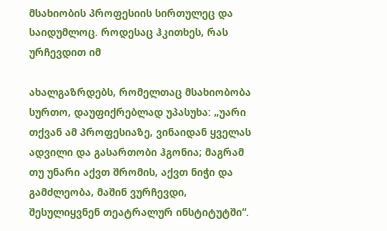მსახიობის პროფესიის სირთულეც და საიდუმლოც. როდესაც ჰკითხეს, რას ურჩევდით იმ

ახალგაზრდებს, რომელთაც მსახიობობა სურთო, დაუფიქრებლად უპასუხა: „უარი თქვან ამ პროფესიაზე, ვინაიდან ყველას ადვილი და გასართობი ჰგონია; მაგრამ თუ უნარი აქვთ შრომის, აქვთ ნიჭი და გამძლეობა, მაშინ ვურჩევდი, შესულიყვნენ თეატრალურ ინსტიტუტში“.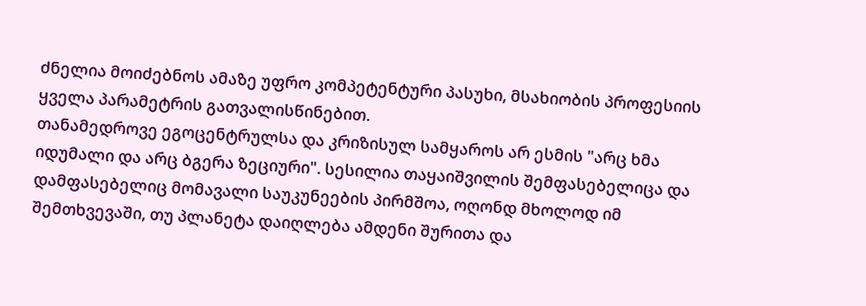ძნელია მოიძებნოს ამაზე უფრო კომპეტენტური პასუხი, მსახიობის პროფესიის ყველა პარამეტრის გათვალისწინებით.
თანამედროვე ეგოცენტრულსა და კრიზისულ სამყაროს არ ესმის "არც ხმა იდუმალი და არც ბგერა ზეციური". სესილია თაყაიშვილის შემფასებელიცა და დამფასებელიც მომავალი საუკუნეების პირმშოა, ოღონდ მხოლოდ იმ შემთხვევაში, თუ პლანეტა დაიღლება ამდენი შურითა და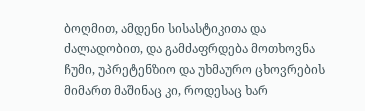ბოღმით, ამდენი სისასტიკითა და ძალადობით, და გამძაფრდება მოთხოვნა ჩუმი, უპრეტენზიო და უხმაურო ცხოვრების მიმართ მაშინაც კი, როდესაც ხარ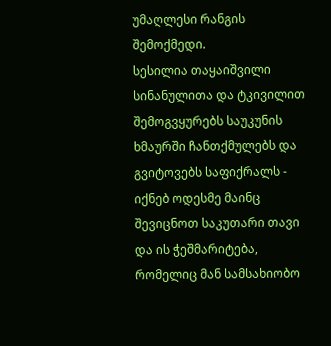უმაღლესი რანგის შემოქმედი.
სესილია თაყაიშვილი სინანულითა და ტკივილით შემოგვყურებს საუკუნის ხმაურში ჩანთქმულებს და გვიტოვებს საფიქრალს - იქნებ ოდესმე მაინც შევიცნოთ საკუთარი თავი და ის ჭეშმარიტება, რომელიც მან სამსახიობო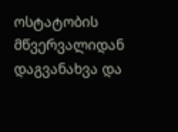ოსტატობის მწვერვალიდან დაგვანახვა და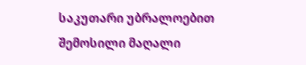საკუთარი უბრალოებით შემოსილი მაღალი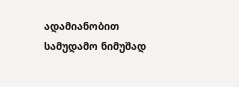ადამიანობით სამუდამო ნიმუშად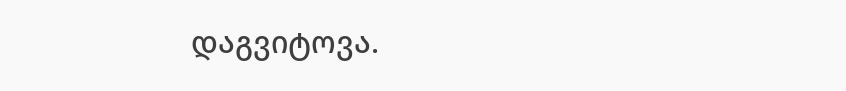დაგვიტოვა.